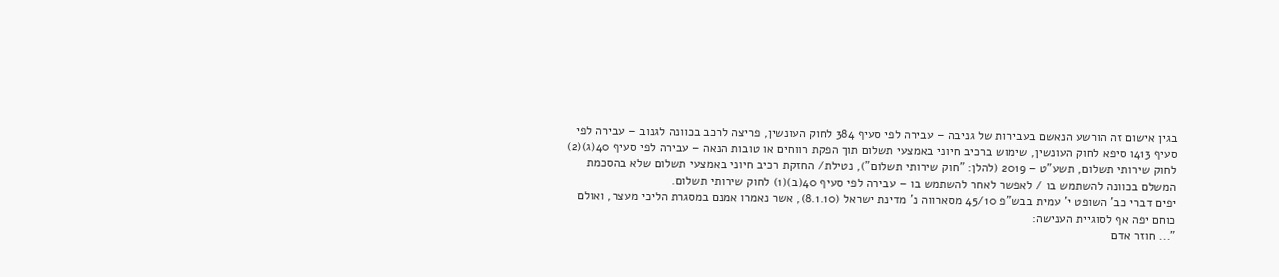בגין אישום זה הורשע הנאשם בעבירות של גניבה – עבירה לפי סעיף 384 לחוק העונשין, פריצה לרכב בכוונה לגנוב – עבירה לפי סעיף 413ו סיפא לחוק העונשין, שימוש ברכיב חיוני באמצעי תשלום תוך הפקת רווחים או טובות הנאה – עבירה לפי סעיף 40(ג)(2) לחוק שירותי תשלום, תשע"ט – 2019 (להלן: "חוק שירותי תשלום"), נטילת/ החזקת רכיב חיוני באמצעי תשלום שלא בהסכמת המשלם בכוונה להשתמש בו / לאפשר לאחר להשתמש בו – עבירה לפי סעיף 40(ב)(1) לחוק שירותי תשלום.
יפים דברי כב' השופט י' עמית בבש"פ 45/10 מסארווה נ' מדינת ישראל (8.1.10), אשר נאמרו אמנם במסגרת הליכי מעצר, ואולם כוחם יפה אף לסוגיית הענישה:
"... חוזר אדם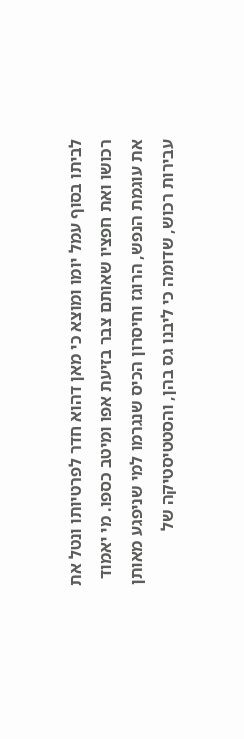לביתו בסוף עמל יומו ומוצא כי מאן דהוא חדר לפרטיותו ונטל את רכושו ואת חפציו שאותם צבר בזיעת אפו ומיטב כספו. מי יאמוד את עוגמת הנפש, הרוגז וחיסרון הכיס שנגרמו למי שניפגע מאותן עבירות רכוש, שדומה כי ליבנו גס בהן, והסטטיסטיקה של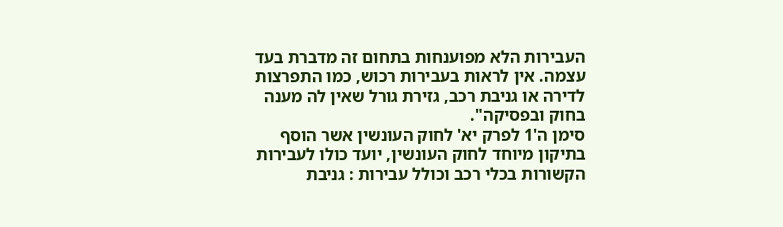העבירות הלא מפוענחות בתחום זה מדברת בעד עצמה. אין לראות בעבירות רכוש, כמו התפרצות לדירה או גניבת רכב, גזירת גורל שאין לה מענה בחוק ובפסיקה".
סימן ה'1 לפרק יא' לחוק העונשין אשר הוסף בתיקון מיוחד לחוק העונשין, יועד כולו לעבירות הקשורות בכלי רכב וכולל עבירות : גניבת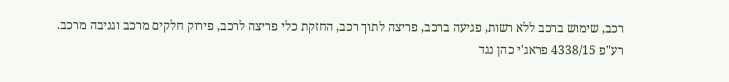רכב, שימוש ברכב ללא רשות, פגיעה ברכב, פריצה לתוך רכב, החזקת כלי פריצה לרכב, פירוק חלקים מרכב וגניבה מרכב.
רע"פ 4338/15 פראג'י כהן נגד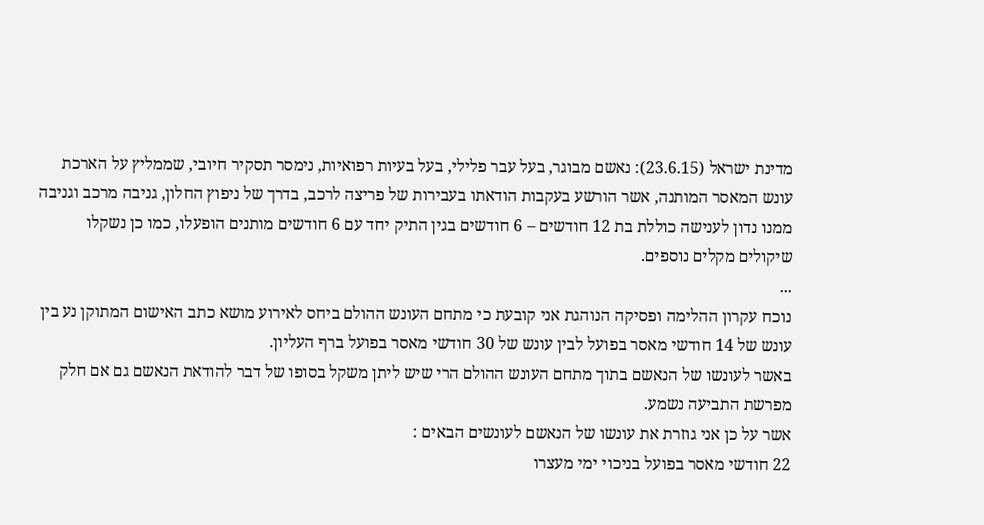מדינת ישראל (23.6.15): נאשם מבוגר, בעל עבר פלילי, בעל בעיות רפואיות, נימסר תסקיר חיובי, שממליץ על הארכת עונש המאסר המותנה, אשר הורשע בעקבות הודאתו בעבירות של פריצה לרכב, בדרך של ניפוץ החלון, גניבה מרכב וגניבה ממנו נדון לענישה כוללת בת 12 חודשים – 6 חודשים בגין התיק יחד עם 6 חודשים מותנים הופעלו, כמו כן נשקלו שיקולים מקלים נוספים.
...
נוכח עקרון ההלימה ופסיקה הנוהגת אני קובעת כי מתחם העונש ההולם ביחס לאירוע מושא כתב האישום המתוקן נע בין עונש של 14 חודשי מאסר בפועל לבין עונש של 30 חודשי מאסר בפועל ברף העליון.
באשר לעונשו של הנאשם בתוך מתחם העונש ההולם הרי שיש ליתן משקל בסופו של דבר להודאת הנאשם גם אם חלק מפרשת התביעה נשמע.
אשר על כן אני גוזרת את עונשו של הנאשם לעונשים הבאים :
22 חודשי מאסר בפועל בניכוי ימי מעצרו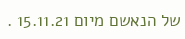של הנאשם מיום 15.11.21 .